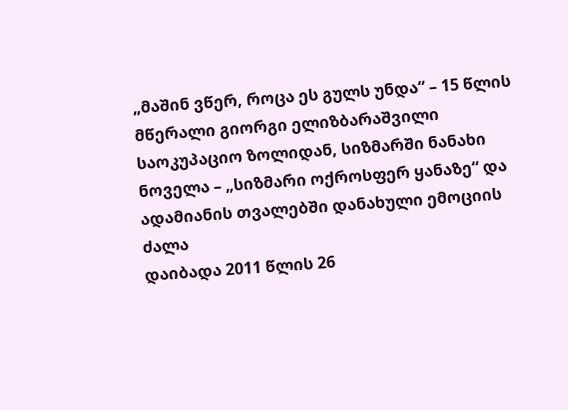„მაშინ ვწერ, როცა ეს გულს უნდა“ – 15 წლის მწერალი გიორგი ელიზბარაშვილი საოკუპაციო ზოლიდან, სიზმარში ნანახი ნოველა – „სიზმარი ოქროსფერ ყანაზე“ და ადამიანის თვალებში დანახული ემოციის ძალა
დაიბადა 2011 წლის 26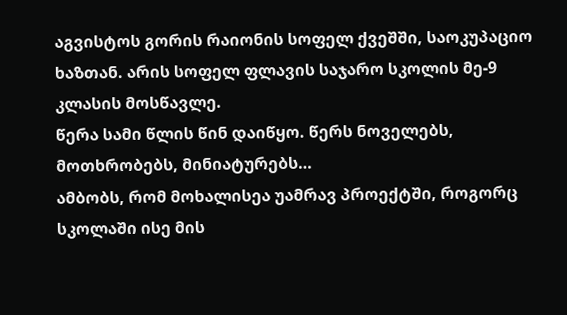აგვისტოს გორის რაიონის სოფელ ქვეშში, საოკუპაციო ხაზთან. არის სოფელ ფლავის საჯარო სკოლის მე-9 კლასის მოსწავლე.
წერა სამი წლის წინ დაიწყო. წერს ნოველებს, მოთხრობებს, მინიატურებს…
ამბობს, რომ მოხალისეა უამრავ პროექტში, როგორც სკოლაში ისე მის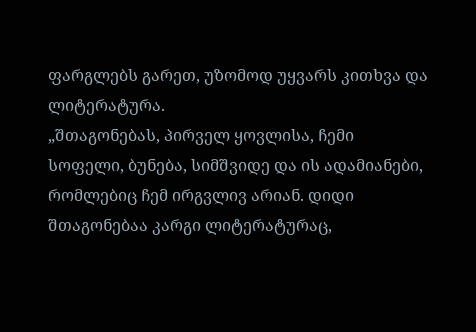ფარგლებს გარეთ, უზომოდ უყვარს კითხვა და ლიტერატურა.
„შთაგონებას, პირველ ყოვლისა, ჩემი სოფელი, ბუნება, სიმშვიდე და ის ადამიანები, რომლებიც ჩემ ირგვლივ არიან. დიდი შთაგონებაა კარგი ლიტერატურაც,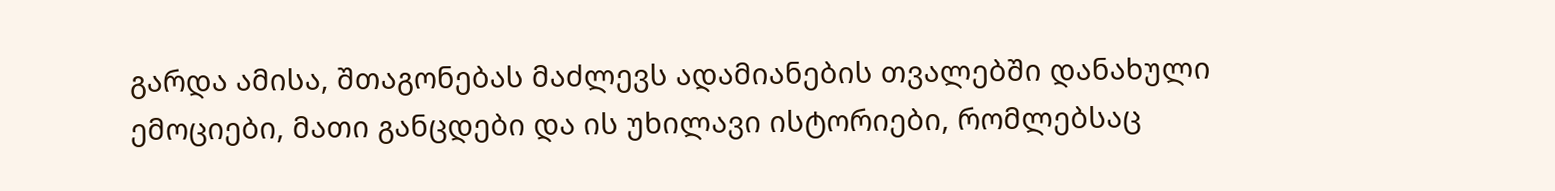გარდა ამისა, შთაგონებას მაძლევს ადამიანების თვალებში დანახული ემოციები, მათი განცდები და ის უხილავი ისტორიები, რომლებსაც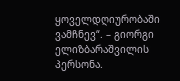ყოველდღიურობაში ვამჩნევ“. – გიორგი ელიზბარაშვილის პერსონა.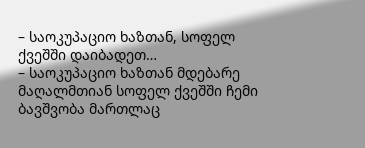– საოკუპაციო ხაზთან, სოფელ ქვეშში დაიბადეთ…
– საოკუპაციო ხაზთან მდებარე მაღალმთიან სოფელ ქვეშში ჩემი ბავშვობა მართლაც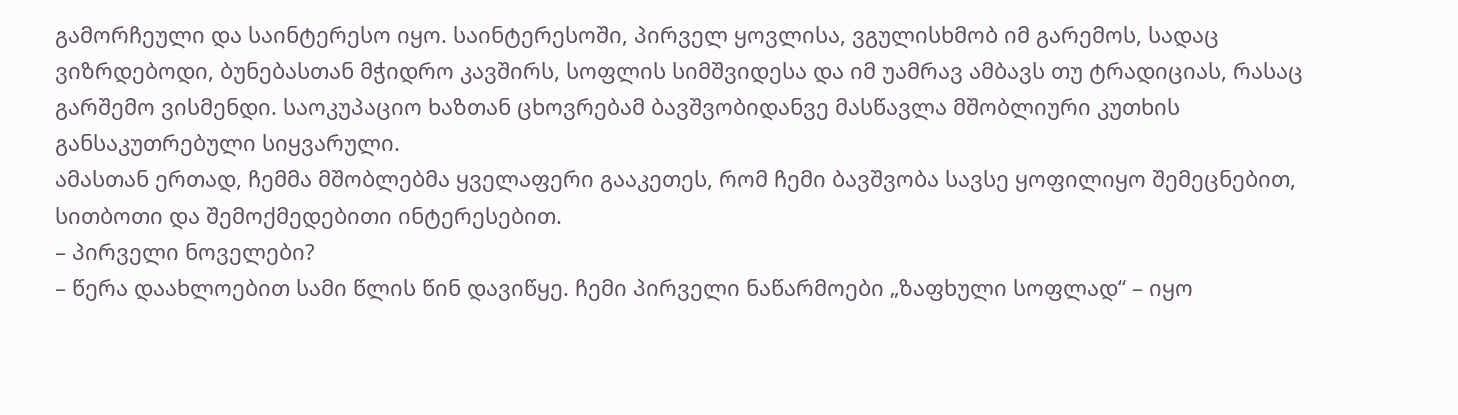გამორჩეული და საინტერესო იყო. საინტერესოში, პირველ ყოვლისა, ვგულისხმობ იმ გარემოს, სადაც ვიზრდებოდი, ბუნებასთან მჭიდრო კავშირს, სოფლის სიმშვიდესა და იმ უამრავ ამბავს თუ ტრადიციას, რასაც გარშემო ვისმენდი. საოკუპაციო ხაზთან ცხოვრებამ ბავშვობიდანვე მასწავლა მშობლიური კუთხის განსაკუთრებული სიყვარული.
ამასთან ერთად, ჩემმა მშობლებმა ყველაფერი გააკეთეს, რომ ჩემი ბავშვობა სავსე ყოფილიყო შემეცნებით, სითბოთი და შემოქმედებითი ინტერესებით.
– პირველი ნოველები?
– წერა დაახლოებით სამი წლის წინ დავიწყე. ჩემი პირველი ნაწარმოები „ზაფხული სოფლად“ – იყო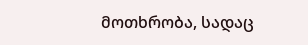მოთხრობა, სადაც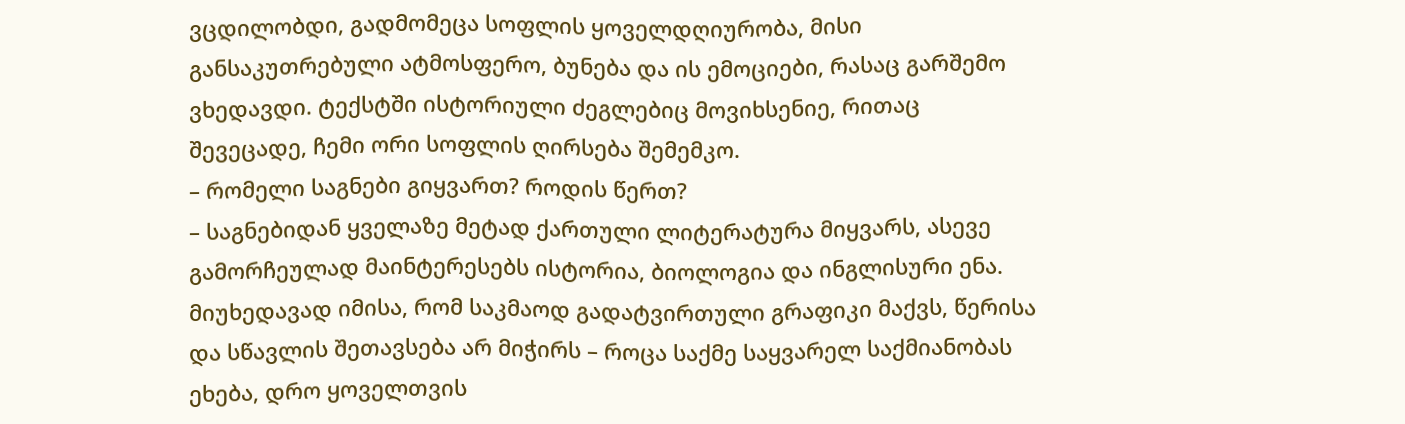ვცდილობდი, გადმომეცა სოფლის ყოველდღიურობა, მისი განსაკუთრებული ატმოსფერო, ბუნება და ის ემოციები, რასაც გარშემო ვხედავდი. ტექსტში ისტორიული ძეგლებიც მოვიხსენიე, რითაც შევეცადე, ჩემი ორი სოფლის ღირსება შემემკო.
– რომელი საგნები გიყვართ? როდის წერთ?
– საგნებიდან ყველაზე მეტად ქართული ლიტერატურა მიყვარს, ასევე გამორჩეულად მაინტერესებს ისტორია, ბიოლოგია და ინგლისური ენა.
მიუხედავად იმისა, რომ საკმაოდ გადატვირთული გრაფიკი მაქვს, წერისა და სწავლის შეთავსება არ მიჭირს – როცა საქმე საყვარელ საქმიანობას ეხება, დრო ყოველთვის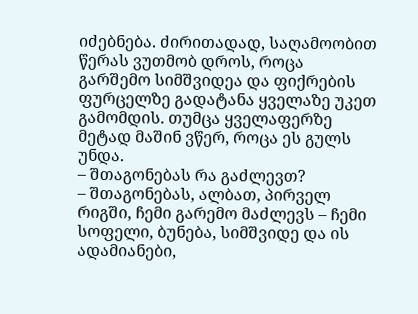იძებნება. ძირითადად, საღამოობით წერას ვუთმობ დროს, როცა გარშემო სიმშვიდეა და ფიქრების ფურცელზე გადატანა ყველაზე უკეთ გამომდის. თუმცა ყველაფერზე მეტად მაშინ ვწერ, როცა ეს გულს უნდა.
– შთაგონებას რა გაძლევთ?
– შთაგონებას, ალბათ, პირველ რიგში, ჩემი გარემო მაძლევს – ჩემი სოფელი, ბუნება, სიმშვიდე და ის ადამიანები,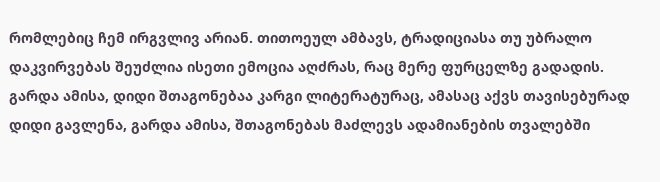რომლებიც ჩემ ირგვლივ არიან. თითოეულ ამბავს, ტრადიციასა თუ უბრალო დაკვირვებას შეუძლია ისეთი ემოცია აღძრას, რაც მერე ფურცელზე გადადის. გარდა ამისა, დიდი შთაგონებაა კარგი ლიტერატურაც, ამასაც აქვს თავისებურად დიდი გავლენა, გარდა ამისა, შთაგონებას მაძლევს ადამიანების თვალებში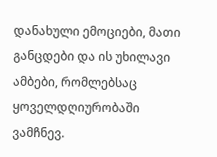დანახული ემოციები, მათი განცდები და ის უხილავი ამბები, რომლებსაც ყოველდღიურობაში ვამჩნევ.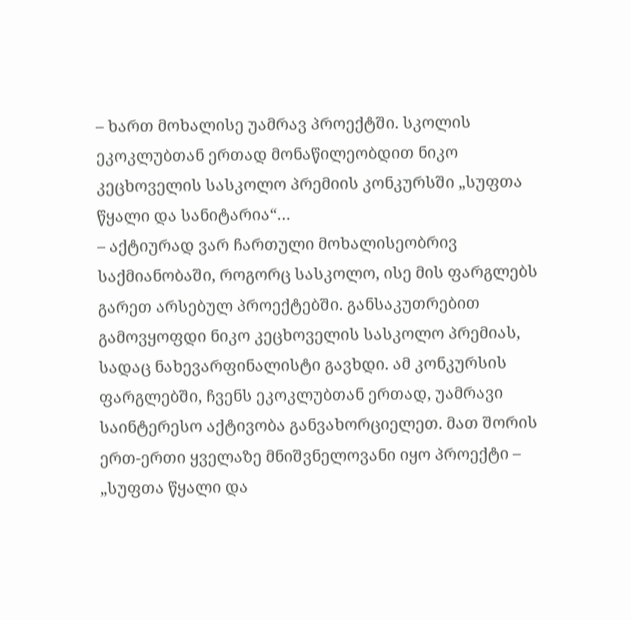– ხართ მოხალისე უამრავ პროექტში. სკოლის ეკოკლუბთან ერთად მონაწილეობდით ნიკო კეცხოველის სასკოლო პრემიის კონკურსში „სუფთა წყალი და სანიტარია“…
– აქტიურად ვარ ჩართული მოხალისეობრივ საქმიანობაში, როგორც სასკოლო, ისე მის ფარგლებს გარეთ არსებულ პროექტებში. განსაკუთრებით გამოვყოფდი ნიკო კეცხოველის სასკოლო პრემიას, სადაც ნახევარფინალისტი გავხდი. ამ კონკურსის ფარგლებში, ჩვენს ეკოკლუბთან ერთად, უამრავი საინტერესო აქტივობა განვახორციელეთ. მათ შორის ერთ-ერთი ყველაზე მნიშვნელოვანი იყო პროექტი – „სუფთა წყალი და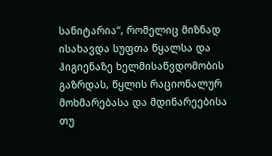სანიტარია“, რომელიც მიზნად ისახავდა სუფთა წყალსა და ჰიგიენაზე ხელმისაწვდომობის გაზრდას, წყლის რაციონალურ მოხმარებასა და მდინარეებისა თუ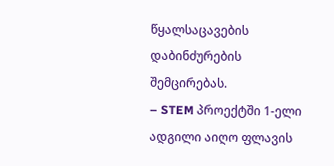წყალსაცავების დაბინძურების შემცირებას.
– STEM პროექტში 1-ელი ადგილი აიღო ფლავის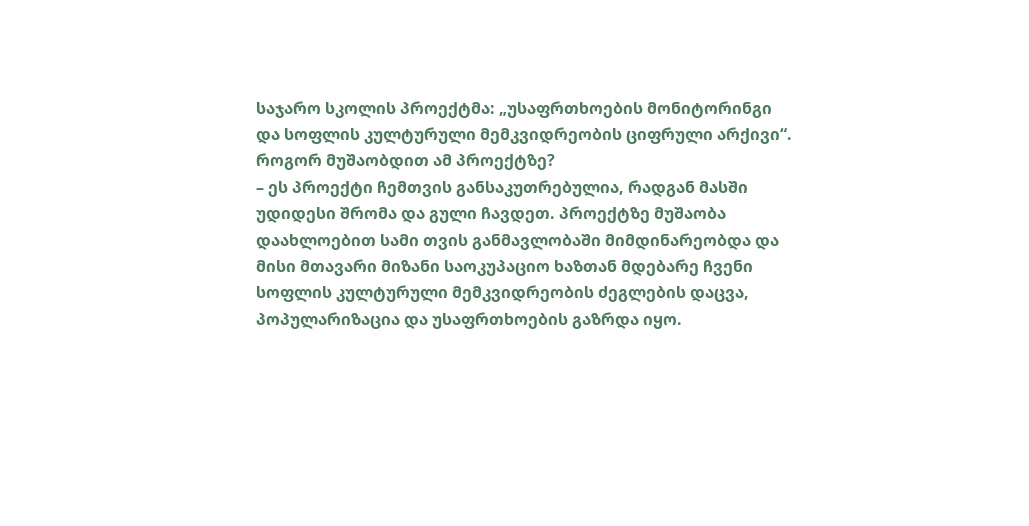საჯარო სკოლის პროექტმა: „უსაფრთხოების მონიტორინგი და სოფლის კულტურული მემკვიდრეობის ციფრული არქივი“. როგორ მუშაობდით ამ პროექტზე?
– ეს პროექტი ჩემთვის განსაკუთრებულია, რადგან მასში უდიდესი შრომა და გული ჩავდეთ. პროექტზე მუშაობა დაახლოებით სამი თვის განმავლობაში მიმდინარეობდა და მისი მთავარი მიზანი საოკუპაციო ხაზთან მდებარე ჩვენი სოფლის კულტურული მემკვიდრეობის ძეგლების დაცვა, პოპულარიზაცია და უსაფრთხოების გაზრდა იყო.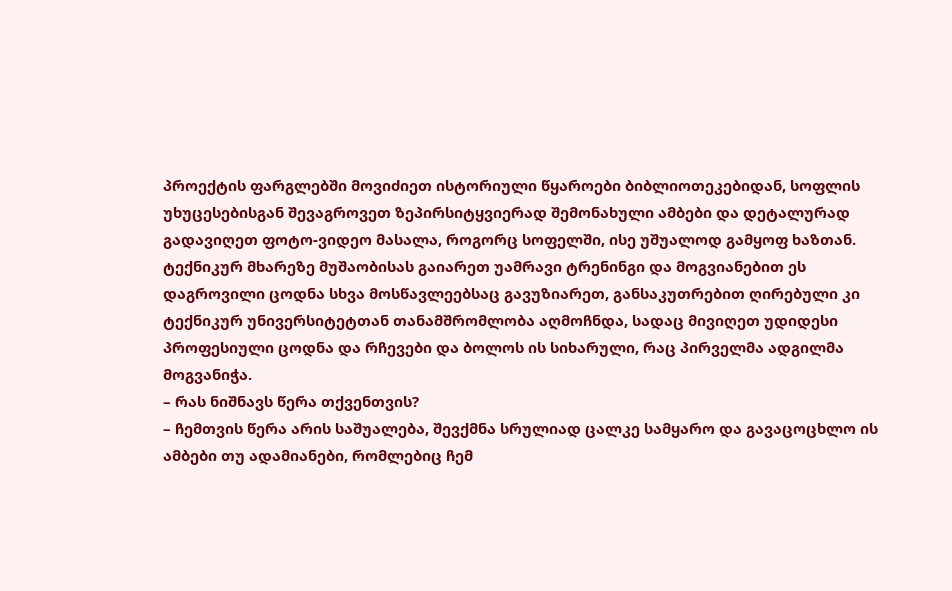პროექტის ფარგლებში მოვიძიეთ ისტორიული წყაროები ბიბლიოთეკებიდან, სოფლის უხუცესებისგან შევაგროვეთ ზეპირსიტყვიერად შემონახული ამბები და დეტალურად გადავიღეთ ფოტო-ვიდეო მასალა, როგორც სოფელში, ისე უშუალოდ გამყოფ ხაზთან.
ტექნიკურ მხარეზე მუშაობისას გაიარეთ უამრავი ტრენინგი და მოგვიანებით ეს დაგროვილი ცოდნა სხვა მოსწავლეებსაც გავუზიარეთ, განსაკუთრებით ღირებული კი ტექნიკურ უნივერსიტეტთან თანამშრომლობა აღმოჩნდა, სადაც მივიღეთ უდიდესი პროფესიული ცოდნა და რჩევები და ბოლოს ის სიხარული, რაც პირველმა ადგილმა მოგვანიჭა.
– რას ნიშნავს წერა თქვენთვის?
– ჩემთვის წერა არის საშუალება, შევქმნა სრულიად ცალკე სამყარო და გავაცოცხლო ის ამბები თუ ადამიანები, რომლებიც ჩემ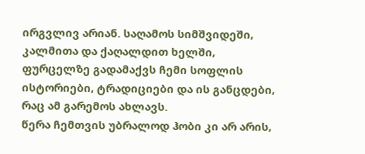ირგვლივ არიან. საღამოს სიმშვიდეში, კალმითა და ქაღალდით ხელში, ფურცელზე გადამაქვს ჩემი სოფლის ისტორიები, ტრადიციები და ის განცდები, რაც ამ გარემოს ახლავს.
წერა ჩემთვის უბრალოდ ჰობი კი არ არის,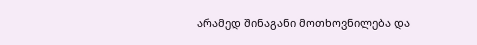არამედ შინაგანი მოთხოვნილება და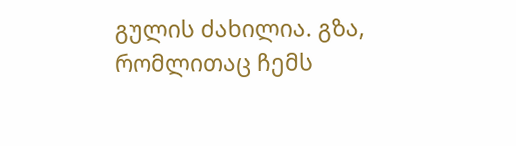გულის ძახილია. გზა, რომლითაც ჩემს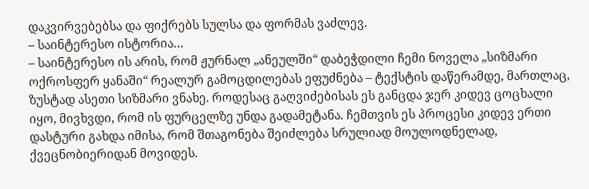დაკვირვებებსა და ფიქრებს სულსა და ფორმას ვაძლევ.
– საინტერესო ისტორია…
– საინტერესო ის არის, რომ ჟურნალ „ანეულში“ დაბეჭდილი ჩემი ნოველა „სიზმარი ოქროსფერ ყანაში“ რეალურ გამოცდილებას ეფუძნება – ტექსტის დაწერამდე, მართლაც, ზუსტად ასეთი სიზმარი ვნახე. როდესაც გაღვიძებისას ეს განცდა ჯერ კიდევ ცოცხალი იყო, მივხვდი, რომ ის ფურცელზე უნდა გადამეტანა. ჩემთვის ეს პროცესი კიდევ ერთი დასტური გახდა იმისა, რომ შთაგონება შეიძლება სრულიად მოულოდნელად, ქვეცნობიერიდან მოვიდეს.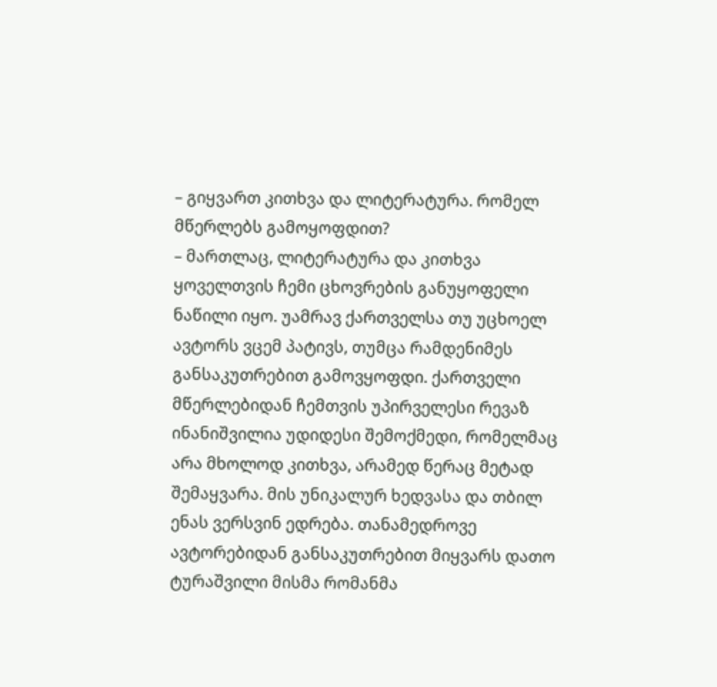– გიყვართ კითხვა და ლიტერატურა. რომელ მწერლებს გამოყოფდით?
– მართლაც, ლიტერატურა და კითხვა ყოველთვის ჩემი ცხოვრების განუყოფელი ნაწილი იყო. უამრავ ქართველსა თუ უცხოელ ავტორს ვცემ პატივს, თუმცა რამდენიმეს განსაკუთრებით გამოვყოფდი. ქართველი მწერლებიდან ჩემთვის უპირველესი რევაზ ინანიშვილია უდიდესი შემოქმედი, რომელმაც არა მხოლოდ კითხვა, არამედ წერაც მეტად შემაყვარა. მის უნიკალურ ხედვასა და თბილ ენას ვერსვინ ედრება. თანამედროვე ავტორებიდან განსაკუთრებით მიყვარს დათო ტურაშვილი მისმა რომანმა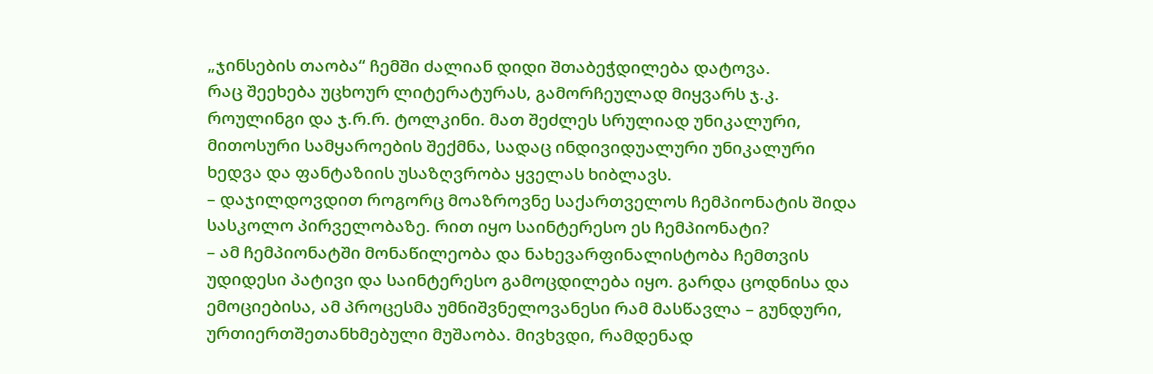„ჯინსების თაობა“ ჩემში ძალიან დიდი შთაბეჭდილება დატოვა.
რაც შეეხება უცხოურ ლიტერატურას, გამორჩეულად მიყვარს ჯ.კ. როულინგი და ჯ.რ.რ. ტოლკინი. მათ შეძლეს სრულიად უნიკალური, მითოსური სამყაროების შექმნა, სადაც ინდივიდუალური უნიკალური ხედვა და ფანტაზიის უსაზღვრობა ყველას ხიბლავს.
– დაჯილდოვდით როგორც მოაზროვნე საქართველოს ჩემპიონატის შიდა სასკოლო პირველობაზე. რით იყო საინტერესო ეს ჩემპიონატი?
– ამ ჩემპიონატში მონაწილეობა და ნახევარფინალისტობა ჩემთვის უდიდესი პატივი და საინტერესო გამოცდილება იყო. გარდა ცოდნისა და ემოციებისა, ამ პროცესმა უმნიშვნელოვანესი რამ მასწავლა – გუნდური, ურთიერთშეთანხმებული მუშაობა. მივხვდი, რამდენად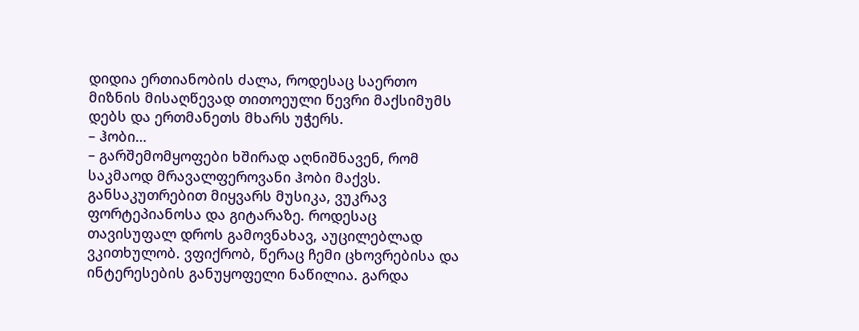დიდია ერთიანობის ძალა, როდესაც საერთო მიზნის მისაღწევად თითოეული წევრი მაქსიმუმს დებს და ერთმანეთს მხარს უჭერს.
– ჰობი…
– გარშემომყოფები ხშირად აღნიშნავენ, რომ საკმაოდ მრავალფეროვანი ჰობი მაქვს. განსაკუთრებით მიყვარს მუსიკა, ვუკრავ ფორტეპიანოსა და გიტარაზე. როდესაც თავისუფალ დროს გამოვნახავ, აუცილებლად ვკითხულობ. ვფიქრობ, წერაც ჩემი ცხოვრებისა და ინტერესების განუყოფელი ნაწილია. გარდა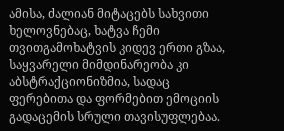ამისა, ძალიან მიტაცებს სახვითი ხელოვნებაც, ხატვა ჩემი თვითგამოხატვის კიდევ ერთი გზაა, საყვარელი მიმდინარეობა კი აბსტრაქციონიზმია, სადაც ფერებითა და ფორმებით ემოციის გადაცემის სრული თავისუფლებაა.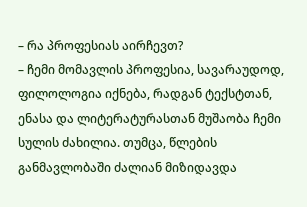– რა პროფესიას აირჩევთ?
– ჩემი მომავლის პროფესია, სავარაუდოდ, ფილოლოგია იქნება, რადგან ტექსტთან, ენასა და ლიტერატურასთან მუშაობა ჩემი სულის ძახილია. თუმცა, წლების განმავლობაში ძალიან მიზიდავდა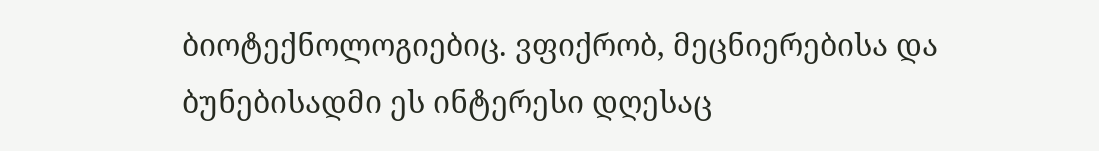ბიოტექნოლოგიებიც. ვფიქრობ, მეცნიერებისა და ბუნებისადმი ეს ინტერესი დღესაც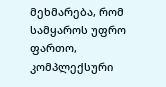მეხმარება, რომ სამყაროს უფრო ფართო, კომპლექსური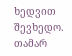ხედვით შევხედო.
თამარ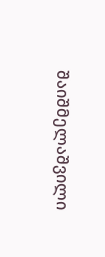შაიშმელაშვილი